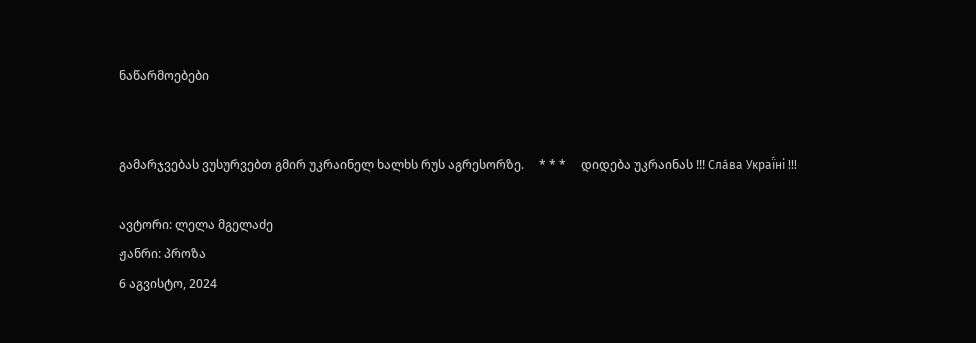ნაწარმოებები


გამარჯვებას ვუსურვებთ გმირ უკრაინელ ხალხს რუს აგრესორზე.     * * *     დიდება უკრაინას !!! Сла́ва Украї́ні !!!

ავტორი: ლელა მგელაძე
ჟანრი: პროზა
6 აგვისტო, 2024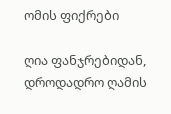ომის ფიქრები

ღია ფანჯრებიდან, დროდადრო ღამის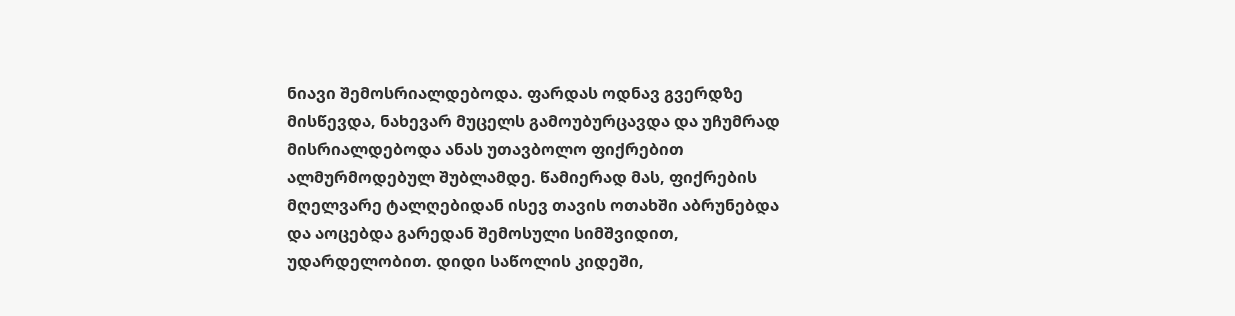ნიავი შემოსრიალდებოდა. ფარდას ოდნავ გვერდზე მისწევდა, ნახევარ მუცელს გამოუბურცავდა და უჩუმრად მისრიალდებოდა ანას უთავბოლო ფიქრებით ალმურმოდებულ შუბლამდე. წამიერად მას, ფიქრების მღელვარე ტალღებიდან ისევ თავის ოთახში აბრუნებდა და აოცებდა გარედან შემოსული სიმშვიდით, უდარდელობით. დიდი საწოლის კიდეში,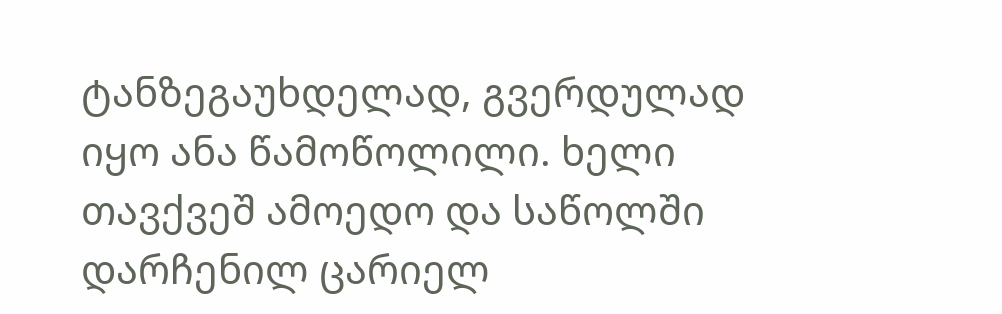ტანზეგაუხდელად, გვერდულად იყო ანა წამოწოლილი. ხელი თავქვეშ ამოედო და საწოლში დარჩენილ ცარიელ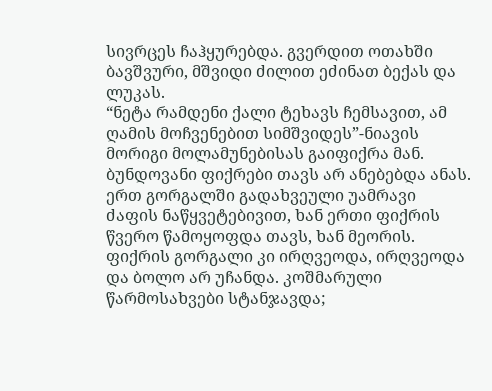სივრცეს ჩაჰყურებდა. გვერდით ოთახში ბავშვური, მშვიდი ძილით ეძინათ ბექას და ლუკას.
“ნეტა რამდენი ქალი ტეხავს ჩემსავით, ამ ღამის მოჩვენებით სიმშვიდეს”-ნიავის მორიგი მოლამუნებისას გაიფიქრა მან.
ბუნდოვანი ფიქრები თავს არ ანებებდა ანას.  ერთ გორგალში გადახვეული უამრავი ძაფის ნაწყვეტებივით, ხან ერთი ფიქრის წვერო წამოყოფდა თავს, ხან მეორის. ფიქრის გორგალი კი ირღვეოდა, ირღვეოდა და ბოლო არ უჩანდა. კოშმარული წარმოსახვები სტანჯავდა;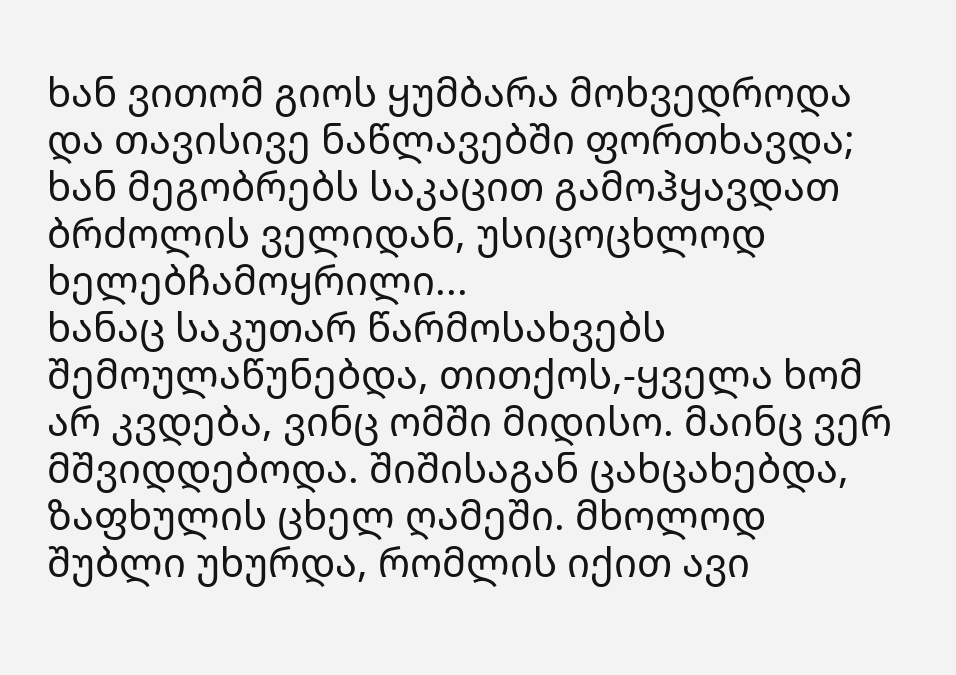ხან ვითომ გიოს ყუმბარა მოხვედროდა და თავისივე ნაწლავებში ფორთხავდა; ხან მეგობრებს საკაცით გამოჰყავდათ ბრძოლის ველიდან, უსიცოცხლოდ ხელებჩამოყრილი...
ხანაც საკუთარ წარმოსახვებს შემოულაწუნებდა, თითქოს,-ყველა ხომ არ კვდება, ვინც ომში მიდისო. მაინც ვერ მშვიდდებოდა. შიშისაგან ცახცახებდა, ზაფხულის ცხელ ღამეში. მხოლოდ შუბლი უხურდა, რომლის იქით ავი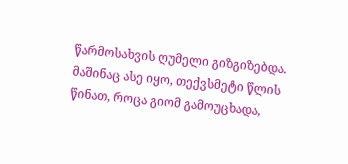წარმოსახვის ღუმელი გიზგიზებდა.
მაშინაც ასე იყო, თექვსმეტი წლის წინათ, როცა გიომ გამოუცხადა,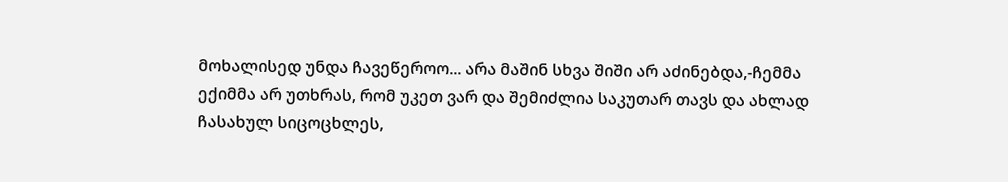მოხალისედ უნდა ჩავეწეროო... არა მაშინ სხვა შიში არ აძინებდა,-ჩემმა ექიმმა არ უთხრას, რომ უკეთ ვარ და შემიძლია საკუთარ თავს და ახლად ჩასახულ სიცოცხლეს,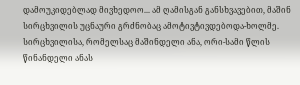დამოუკიდებლად მივხედოო... ამ ღამისგან განსხვავებით, მაშინ სირცხვილის უცნაური გრძნობაც ამოტივტივდებოდა-ხოლმე. სირცხვილისა, რომელსაც მაშინდელი ანა, ორი-სამი წლის წინანდელი ანას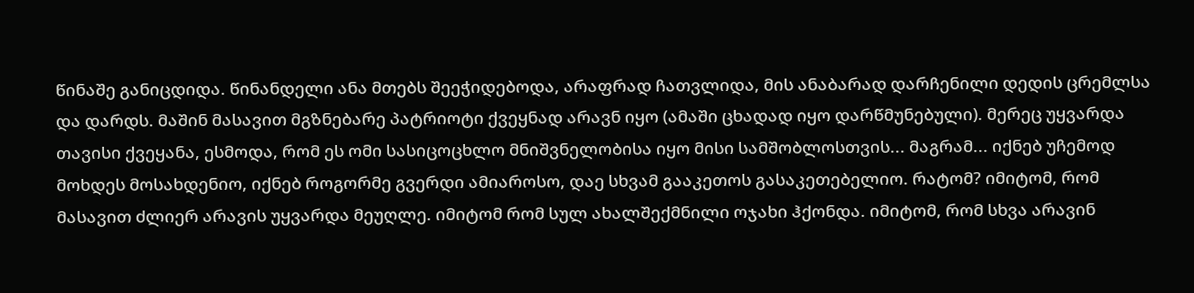წინაშე განიცდიდა. წინანდელი ანა მთებს შეეჭიდებოდა, არაფრად ჩათვლიდა, მის ანაბარად დარჩენილი დედის ცრემლსა და დარდს. მაშინ მასავით მგზნებარე პატრიოტი ქვეყნად არავნ იყო (ამაში ცხადად იყო დარწმუნებული). მერეც უყვარდა თავისი ქვეყანა, ესმოდა, რომ ეს ომი სასიცოცხლო მნიშვნელობისა იყო მისი სამშობლოსთვის... მაგრამ... იქნებ უჩემოდ მოხდეს მოსახდენიო, იქნებ როგორმე გვერდი ამიაროსო, დაე სხვამ გააკეთოს გასაკეთებელიო. რატომ? იმიტომ, რომ მასავით ძლიერ არავის უყვარდა მეუღლე. იმიტომ რომ სულ ახალშექმნილი ოჯახი ჰქონდა. იმიტომ, რომ სხვა არავინ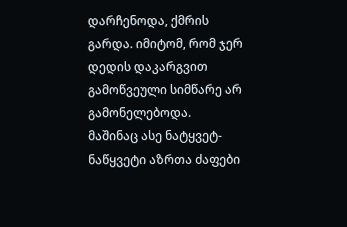დარჩენოდა, ქმრის გარდა. იმიტომ, რომ ჯერ დედის დაკარგვით გამოწვეული სიმწარე არ გამონელებოდა.
მაშინაც ასე ნატყვეტ-ნაწყვეტი აზრთა ძაფები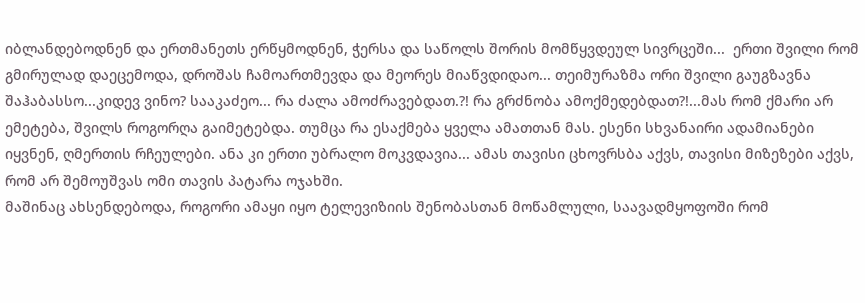იბლანდებოდნენ და ერთმანეთს ერწყმოდნენ, ჭერსა და საწოლს შორის მომწყვდეულ სივრცეში...  ერთი შვილი რომ გმირულად დაეცემოდა, დროშას ჩამოართმევდა და მეორეს მიაწვდიდაო... თეიმურაზმა ორი შვილი გაუგზავნა შაჰაბასსო...კიდევ ვინო? სააკაძეო... რა ძალა ამოძრავებდათ.?! რა გრძნობა ამოქმედებდათ?!...მას რომ ქმარი არ ემეტება, შვილს როგორღა გაიმეტებდა. თუმცა რა ესაქმება ყველა ამათთან მას. ესენი სხვანაირი ადამიანები იყვნენ, ღმერთის რჩეულები. ანა კი ერთი უბრალო მოკვდავია... ამას თავისი ცხოვრსბა აქვს, თავისი მიზეზები აქვს, რომ არ შემოუშვას ომი თავის პატარა ოჯახში.
მაშინაც ახსენდებოდა, როგორი ამაყი იყო ტელევიზიის შენობასთან მოწამლული, საავადმყოფოში რომ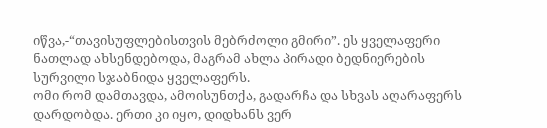იწვა,-“თავისუფლებისთვის მებრძოლი გმირი”. ეს ყველაფერი ნათლად ახსენდებოდა, მაგრამ ახლა პირადი ბედნიერების სურვილი სჯაბნიდა ყველაფერს.
ომი რომ დამთავდა, ამოისუნთქა, გადარჩა და სხვას აღარაფერს დარდობდა. ერთი კი იყო, დიდხანს ვერ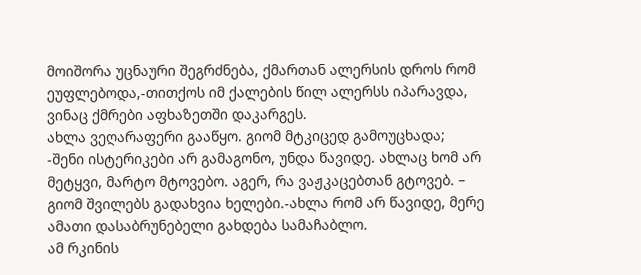მოიშორა უცნაური შეგრძნება, ქმართან ალერსის დროს რომ ეუფლებოდა,-თითქოს იმ ქალების წილ ალერსს იპარავდა, ვინაც ქმრები აფხაზეთში დაკარგეს.
ახლა ვეღარაფერი გააწყო. გიომ მტკიცედ გამოუცხადა;
-შენი ისტერიკები არ გამაგონო, უნდა წავიდე. ახლაც ხომ არ მეტყვი, მარტო მტოვებო. აგერ, რა ვაჟკაცებთან გტოვებ. – გიომ შვილებს გადახვია ხელები.-ახლა რომ არ წავიდე, მერე ამათი დასაბრუნებელი გახდება სამაჩაბლო.
ამ რკინის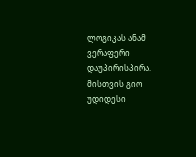ლოგიკას ანამ ვერაფერი დაუპირისპირა. მისთვის გიო უდიდესი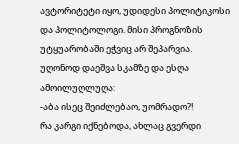ავტორიტეტი იყო, უდიდესი პოლიტიკოსი და პოლიტოლოგი. მისი პროგნოზის უტყუარობაში ეჭვიც არ შეპარვია. უღონოდ დაეშვა სკამზე და ესღა ამოილუღლუღა:
-აბა ისეც შეიძლებაო, უომრადო?!
რა კარგი იქნებოდა, ახლაც გვერდი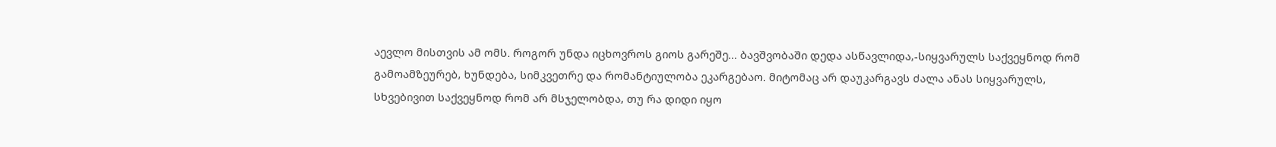აევლო მისთვის ამ ომს. როგორ უნდა იცხოვროს გიოს გარეშე... ბავშვობაში დედა ასწავლიდა,-სიყვარულს საქვეყნოდ რომ გამოამზეურებ, ხუნდება, სიმკვეთრე და რომანტიულობა ეკარგებაო. მიტომაც არ დაუკარგავს ძალა ანას სიყვარულს, სხვებივით საქვეყნოდ რომ არ მსჯელობდა, თუ რა დიდი იყო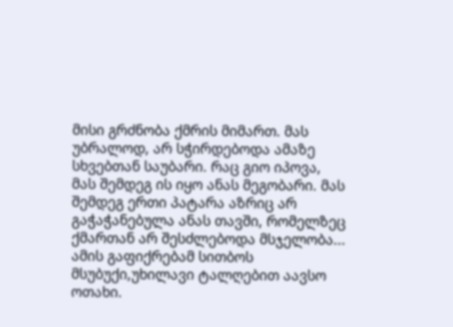მისი გრძნობა ქმრის მიმართ. მას უბრალოდ, არ სჭირდებოდა ამაზე სხვებთან საუბარი. რაც გიო იპოვა, მას შემდეგ ის იყო ანას მეგობარი. მას შემდეგ ერთი პატარა აზრიც არ გაჭაჭანებულა ანას თავში, რომელზეც ქმართან არ შესძლებოდა მსჯელობა... ამის გაფიქრებამ სითბოს მსუბუქი,უხილავი ტალღებით აავსო ოთახი.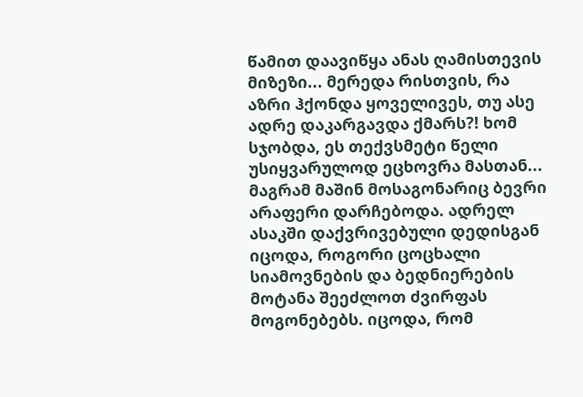წამით დაავიწყა ანას ღამისთევის მიზეზი... მერედა რისთვის, რა აზრი ჰქონდა ყოველივეს, თუ ასე ადრე დაკარგავდა ქმარს?! ხომ სჯობდა, ეს თექვსმეტი წელი უსიყვარულოდ ეცხოვრა მასთან... მაგრამ მაშინ მოსაგონარიც ბევრი არაფერი დარჩებოდა. ადრელ ასაკში დაქვრივებული დედისგან იცოდა, როგორი ცოცხალი სიამოვნების და ბედნიერების მოტანა შეეძლოთ ძვირფას მოგონებებს. იცოდა, რომ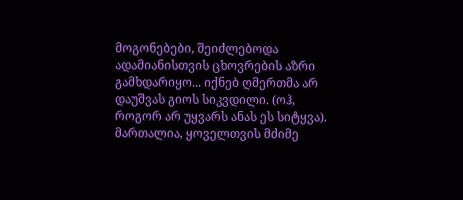მოგონებები, შეიძლებოდა ადამიანისთვის ცხოვრების აზრი გამხდარიყო... იქნებ ღმერთმა არ დაუშვას გიოს სიკვდილი. (ოჰ, როგორ არ უყვარს ანას ეს სიტყვა). მართალია, ყოველთვის მძიმე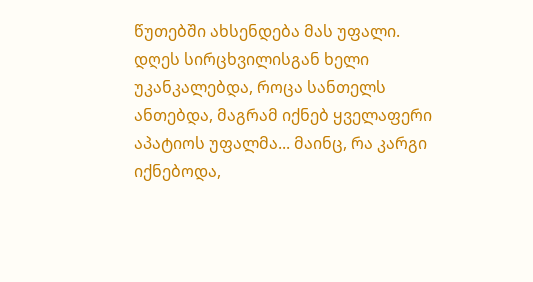წუთებში ახსენდება მას უფალი. დღეს სირცხვილისგან ხელი უკანკალებდა, როცა სანთელს ანთებდა, მაგრამ იქნებ ყველაფერი აპატიოს უფალმა... მაინც, რა კარგი იქნებოდა,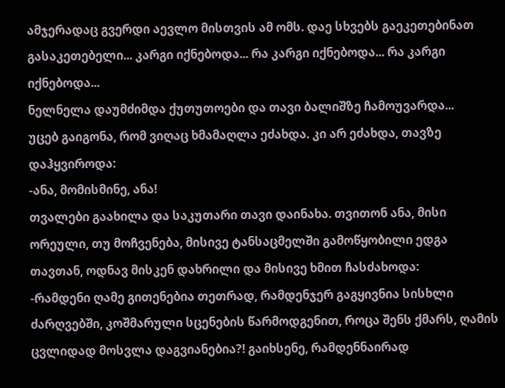ამჯერადაც გვერდი აევლო მისთვის ამ ომს. დაე სხვებს გაეკეთებინათ გასაკეთებელი... კარგი იქნებოდა... რა კარგი იქნებოდა... რა კარგი იქნებოდა...
ნელნელა დაუმძიმდა ქუთუთოები და თავი ბალიშზე ჩამოუვარდა...
უცებ გაიგონა, რომ ვიღაც ხმამაღლა ეძახდა. კი არ ეძახდა, თავზე დაჰყვიროდა:
-ანა, მომისმინე, ანა!
თვალები გაახილა და საკუთარი თავი დაინახა. თვითონ ანა, მისი ორეული, თუ მოჩვენება, მისივე ტანსაცმელში გამოწყობილი ედგა თავთან, ოდნავ მისკენ დახრილი და მისივე ხმით ჩასძახოდა:
-რამდენი ღამე გითენებია თეთრად, რამდენჯერ გაგყივნია სისხლი ძარღვებში, კოშმარული სცენების წარმოდგენით, როცა შენს ქმარს, ღამის ცვლიდად მოსვლა დაგვიანებია?! გაიხსენე, რამდენნაირად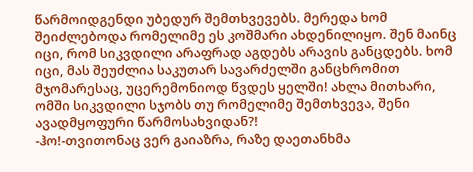წარმოიდგენდი უბედურ შემთხვევებს. მერედა ხომ შეიძლებოდა რომელიმე ეს კოშმარი ახდენილიყო. შენ მაინც იცი, რომ სიკვდილი არაფრად აგდებს არავის განცდებს. ხომ იცი, მას შეუძლია საკუთარ სავარძელში განცხრომით მჯომარესაც, უცერემონიოდ წვდეს ყელში! ახლა მითხარი, ომში სიკვდილი სჯობს თუ რომელიმე შემთხვევა, შენი ავადმყოფური წარმოსახვიდან?!
-ჰო!-თვითონაც ვერ გაიაზრა, რაზე დაეთანხმა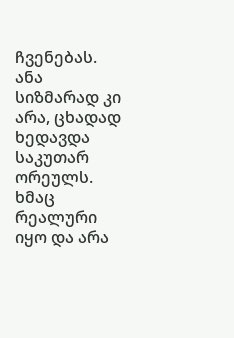ჩვენებას.
ანა სიზმარად კი არა, ცხადად ხედავდა საკუთარ ორეულს. ხმაც რეალური იყო და არა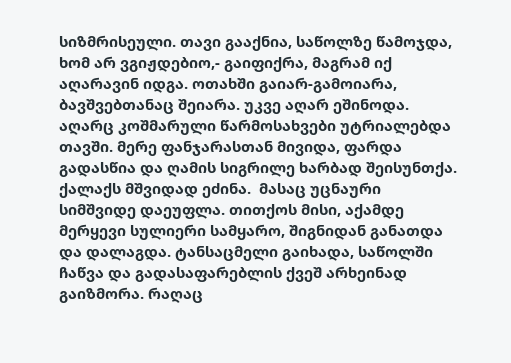სიზმრისეული. თავი გააქნია, საწოლზე წამოჯდა, ხომ არ ვგიჟდებიო,- გაიფიქრა, მაგრამ იქ აღარავინ იდგა. ოთახში გაიარ-გამოიარა, ბავშვებთანაც შეიარა. უკვე აღარ ეშინოდა. აღარც კოშმარული წარმოსახვები უტრიალებდა თავში. მერე ფანჯარასთან მივიდა, ფარდა გადასწია და ღამის სიგრილე ხარბად შეისუნთქა. ქალაქს მშვიდად ეძინა.  მასაც უცნაური სიმშვიდე დაეუფლა. თითქოს მისი, აქამდე მერყევი სულიერი სამყარო, შიგნიდან განათდა და დალაგდა. ტანსაცმელი გაიხადა, საწოლში ჩაწვა და გადასაფარებლის ქვეშ არხეინად გაიზმორა. რაღაც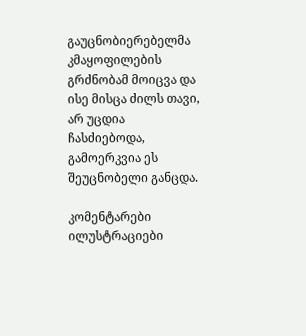გაუცნობიერებელმა კმაყოფილების გრძნობამ მოიცვა და ისე მისცა ძილს თავი, არ უცდია ჩასძიებოდა, გამოერკვია ეს შეუცნობელი განცდა.

კომენტარები ილუსტრაციები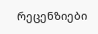რეცენზიები